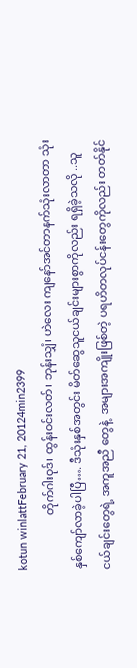kotun winlattFebruary 21, 20124min2399
                   တိုက်ဂါးဝုဒ်၊ ထွန်းဝင်းလတ်၊ ဘုန်းသျှံ၊ ဟဲလေး ကျနော်အင်တာနက်သုံးလာတာ သုံးနှစ်ကျော်လာခဲ့ပါပြီ…. ဒီသုံးနှစ်အတွင်း မိတ်ဆွေသူငယ်ချင်းများစွာကိုလည်း ရရှိခဲ့သလို ..သူငယ်ချင်းတွေရဲ့ အကူအညီ တွေနဲ့  အများအကျိုးဖြစ်တဲ့ ပရဟိတလုပ်ငန်းတွေကိုလည်း တတ်နိုင်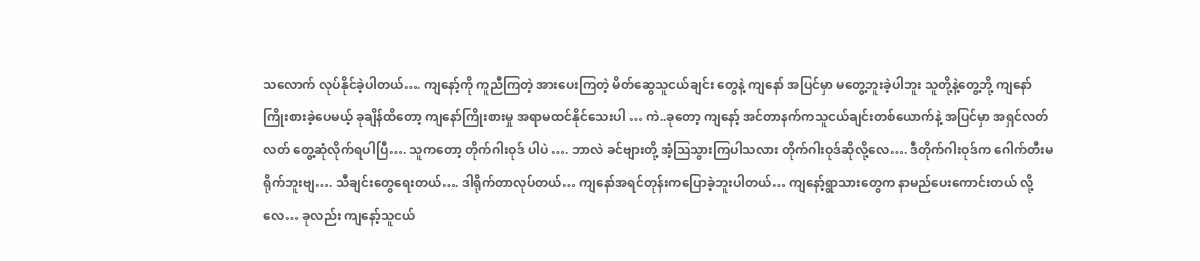သလောက် လုပ်နိုင်ခဲ့ပါတယ်…. ကျနော့်ကို ကူညီကြတဲ့ အားပေးကြတဲ့ မိတ်ဆွေသူငယ်ချင်း တွေနဲ့ ကျနော် အပြင်မှာ မတွေ့ဘူးခဲ့ပါဘူး သူတို့နဲ့တွေ့ဘို့ ကျနော်ကြိုးစားခဲ့ပေမယ့် ခုချိန်ထိတော့ ကျနော်ကြိုးစားမှု အရာမထင်နိုင်သေးပါ … ကဲ..ခုတော့ ကျနော့် အင်တာနက်ကသူငယ်ချင်းတစ်ယောက်နဲ့ အပြင်မှာ အရှင်လတ်လတ် တွေ့ဆုံလိုက်ရပါပြီ…. သူကတော့ တိုက်ဂါးဝုဒ် ပါပဲ …. ဘာလဲ ခင်ဗျားတို့ အံ့ဩသွားကြပါသလား တိုက်ဂါးဝုဒ်ဆိုလို့လေ…. ဒီတိုက်ဂါးဝုဒ်က ဂေါက်တီးမရိုက်ဘူးဗျ…. သီချင်းတွေရေးတယ်…. ဒါရိုက်တာလုပ်တယ်… ကျနော်အရင်တုန်းကပြောခဲ့ဘူးပါတယ်… ကျနော့်ရွာသားတွေက နာမည်ပေးကောင်းတယ် လို့လေ… ခုလည်း ကျနော့်သူငယ်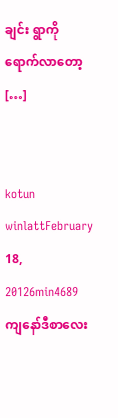ချင်း ရွာကိုရောက်လာတော့ […]


kotun winlattFebruary 18, 20126min4689
ကျနော်ဒီစာလေး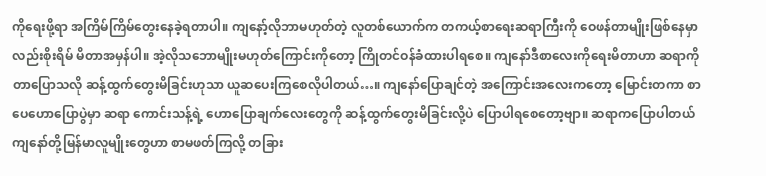ကိုရေးဖို့ရာ အကြိမ်ကြိမ်တွေးနေခဲ့ရတာပါ။ ကျနော့်လိုဘာမဟုတ်တဲ့ လူတစ်ယောက်က တကယ့်စာရေးဆရာကြီးကို ဝေဖန်တာမျိုးဖြစ်နေမှာလည်းစိုးရိမ် မိတာအမှန်ပါ။ အဲ့လိုသဘောမျိုးမဟုတ်ကြောင်းကိုတော့ ကြိုတင်ဝန်ခံထားပါရစေ။ ကျနော်ဒီစာလေးကိုရေးမိတာဟာ ဆရာကိုတာပြောသလို ဆန့်ထွက်တွေးမိခြင်းဟုသာ ယူဆပေးကြစေလိုပါတယ်…။ ကျနော်ပြောချင်တဲ့ အကြောင်းအလေးကတော့ မြောင်းတကာ စာပေဟောပြောပွဲမှာ ဆရာ ကောင်းသန့်ရဲ့ ဟောပြောချက်လေးတွေကို ဆန့်ထွက်တွေးမိခြင်းလို့ပဲ ပြောပါရစေတော့ဗျာ။ ဆရာကပြောပါတယ် ကျနော်တို့မြန်မာလူမျိုးတွေဟာ စာမဖတ်ကြလို့ တခြား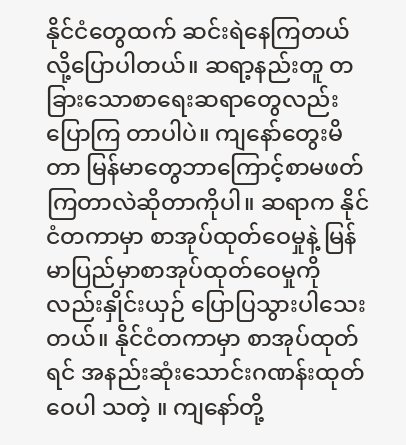နိုင်ငံတွေထက် ဆင်းရဲနေကြတယ်လို့ပြောပါတယ်။ ဆရာ့နည်းတူ တခြားသောစာရေးဆရာတွေလည်းပြောကြ တာပါပဲ။ ကျနော်တွေးမိတာ မြန်မာတွေဘာကြောင့်စာမဖတ်ကြတာလဲဆိုတာကိုပါ။ ဆရာက နိုင်ငံတကာမှာ စာအုပ်ထုတ်ဝေမှုနဲ့ မြန်မာပြည်မှာစာအုပ်ထုတ်ဝေမှုကိုလည်းနှိုင်းယှဉ် ပြောပြသွားပါသေးတယ်။ နိုင်ငံတကာမှာ စာအုပ်ထုတ်ရင် အနည်းဆုံးသောင်းဂဏန်းထုတ်ဝေပါ သတဲ့ ။ ကျနော်တို့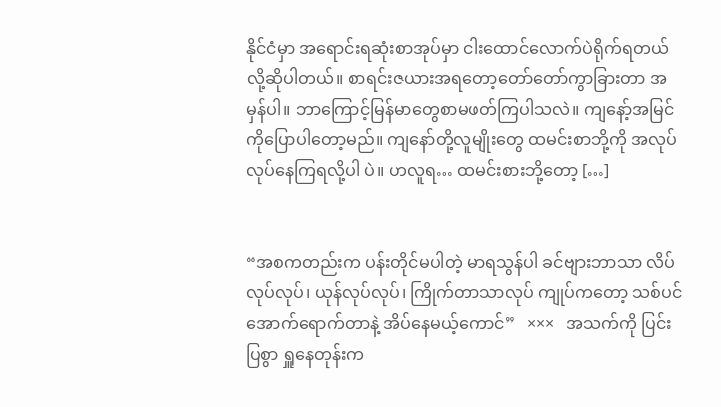နိုင်ငံမှာ အရောင်းရဆုံးစာအုပ်မှာ ငါးထောင်လောက်ပဲရိုက်ရတယ်လို့ဆိုပါတယ်။ စာရင်းဇယားအရတော့တော်တော်ကွာခြားတာ အမှန်ပါ။ ဘာကြောင့်မြန်မာတွေစာမဖတ်ကြပါသလဲ။ ကျနော့်အမြင်ကိုပြောပါတော့မည်။ ကျနော်တို့လူမျိုးတွေ ထမင်းစာဘို့ကို အလုပ်လုပ်နေကြရလို့ပါ ပဲ။ ဟလူရ… ထမင်းစားဘို့တော့ […]


“အစကတည်းက ပန်းတိုင်မပါတဲ့ မာရသွန်ပါ ခင်ဗျားဘာသာ လိပ်လုပ်လုပ်၊ ယုန်လုပ်လုပ်၊ ကြိုက်တာသာလုပ် ကျုပ်ကတော့ သစ်ပင်အောက်ရောက်တာနဲ့ အိပ်နေမယ့်ကောင်”   ×××   အသက်ကို ပြင်းပြစွာ ရှူနေတုန်းက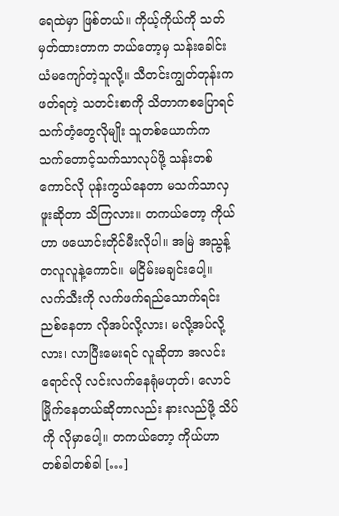ရေထဲမှာ ဖြစ်တယ်။ ကိုယ့်ကိုယ်ကို သတ်မှတ်ထားတာက ဘယ်တော့မှ သန်းခေါင်းယံမကျော်တဲ့သူလို့။ သီတင်းကျွတ်တုန်းက ဖတ်ရတဲ့ သတင်းစာကို သိတာကစပြောရင် သက်တံ့တွေလိုမျိုး သူတစ်ယောက်က သက်တောင့်သက်သာလုပ်ဖို့ သန်းတစ်ကောင်လို ပုန်းကွယ်နေတာ မသက်သာလှဖူးဆိုတာ သိကြလား။ တကယ်တော့ ကိုယ်ဟာ ဖယောင်းတိုင်မီးလိုပါ။ အမြဲ အညွန့်တလူလူနဲ့ကောင်။ မငြိမ်းမချင်းပေါ့။ လက်သီးကို လက်ဖက်ရည်သောက်ရင်း ညစ်နေတာ လိုအပ်လို့လား၊ မလို့အပ်လို့လား၊ လာပြီးမေးရင် လူဆိုတာ အလင်းရောင်လို လင်းလက်နေရုံမဟုတ်၊ လောင်မြိုက်နေတယ်ဆိုတာလည်း နားလည်ဖို့ သိပ်ကို လိုမှာပေါ့။ တကယ်တော့ ကိုယ်ဟာ တစ်ခါတစ်ခါ […]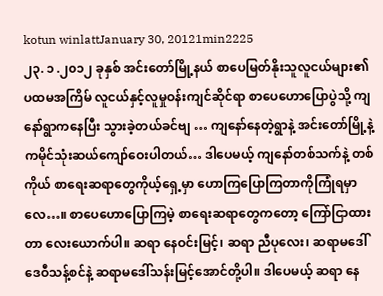kotun winlattJanuary 30, 20121min2225
၂၃. ၁ .၂၀၁၂ ခုနှစ် အင်းတော်မြို့နယ် စာပေမြတ်နိုးသူလူငယ်များ၏ ပထမအကြိမ် လူငယ်နှင့်လူမှုဝန်းကျင်ဆိုင်ရာ စာပေဟောပြောပွဲသို့ ကျနော်ရွာကနေပြီး သွားခဲ့တယ်ခင်ဗျ … ကျနော်နေတဲ့ရွာနဲ့ အင်းတော်မြို့နဲ့ကမိုင်သုံးဆယ်ကျော်ဝေးပါတယ်… ဒါပေမယ့် ကျနော်တစ်သက်နဲ့ တစ်ကိုယ် စာရေးဆရာတွေကိုယ့်ရှေ့မှာ ဟောကြပြောကြတာကိုကြုံရမှာလေ…။ စာပေဟောပြောကြမဲ့ စာရေးဆရာတွေကတော့ ကြော်ငြာထားတာ လေးယောက်ပါ။ ဆရာ နေဝင်းမြင့်၊ ဆရာ ညီပုလေး၊ ဆရာမဒေါ်ဒေဝီသန့်စင်နဲ့ ဆရာမဒေါ်သန်းမြင့်အောင်တို့ပါ။ ဒါပေမယ့် ဆရာ နေ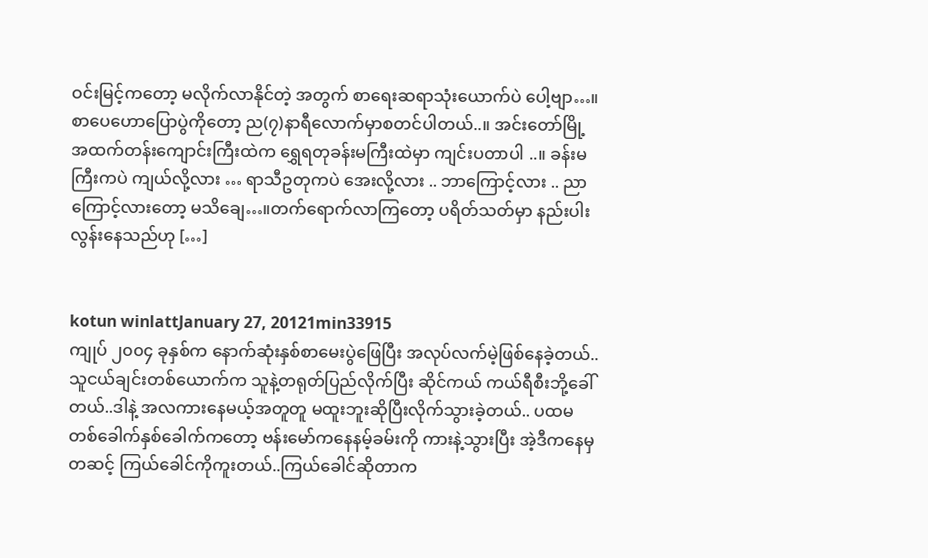ဝင်းမြင့်ကတော့ မလိုက်လာနိုင်တဲ့ အတွက် စာရေးဆရာသုံးယောက်ပဲ ပေါ့ဗျာ…။ စာပေဟောပြောပွဲကိုတော့ ည(၇)နာရီလောက်မှာစတင်ပါတယ်..။ အင်းတော်မြို့ အထက်တန်းကျောင်းကြီးထဲက ရွှေရတုခန်းမကြီးထဲမှာ ကျင်းပတာပါ ..။ ခန်းမကြီးကပဲ ကျယ်လို့လား … ရာသီဥတုကပဲ အေးလို့လား .. ဘာကြောင့်လား .. ညာကြောင့်လားတော့ မသိချေ…။တက်ရောက်လာကြတော့ ပရိတ်သတ်မှာ နည်းပါးလွန်းနေသည်ဟု […]


kotun winlattJanuary 27, 20121min33915
ကျုပ် ၂၀၀၄ ခုနှစ်က နောက်ဆုံးနှစ်စာမေးပွဲဖြေပြီး အလုပ်လက်မဲ့ဖြစ်နေခဲ့တယ်.. သူငယ်ချင်းတစ်ယောက်က သူနဲ့တရုတ်ပြည်လိုက်ပြီး ဆိုင်ကယ် ကယ်ရီစီးဘို့ခေါ် တယ်..ဒါနဲ့ အလကားနေမယ့်အတူတူ မထူးဘူးဆိုပြီးလိုက်သွားခဲ့တယ်.. ပထမတစ်ခေါက်နှစ်ခေါက်ကတော့ ဗန်းမော်ကနေနမ့်ခမ်းကို ကားနဲ့သွားပြီး အဲ့ဒီကနေမှ တဆင့် ကြယ်ခေါင်ကိုကူးတယ်..ကြယ်ခေါင်ဆိုတာက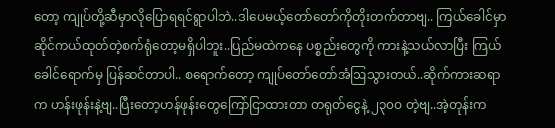တော့ ကျုပ်တို့ဆီမှာလိုပြောရရင်ရွာပါဘဲ..ဒါပေမယ့်တော်တော်ကိုတိုးတက်တာဗျ.. ကြယ်ခေါင်မှာ ဆိုင်ကယ်ထုတ်တဲ့စက်ရုံတော့မရှိပါဘူး..ပြည်မထဲကနေ ပစ္စည်းတွေကို ကားနဲ့သယ်လာပြီး ကြယ်ခေါင်ရောက်မှ ပြန်ဆင်တာပါ.. စရောက်တော့ ကျုပ်တော်တော်အံဩသွားတယ်..ဆိုက်ကားဆရာက ဟန်းဖုန်းနဲ့ဗျ..ပြီးတော့ဟန်ဖုန်းတွေကြော်ငြာထားတာ တရုတ်ငွေနဲ့ ၂၃၀ဝ တဲ့ဗျ..အဲ့တုန်းက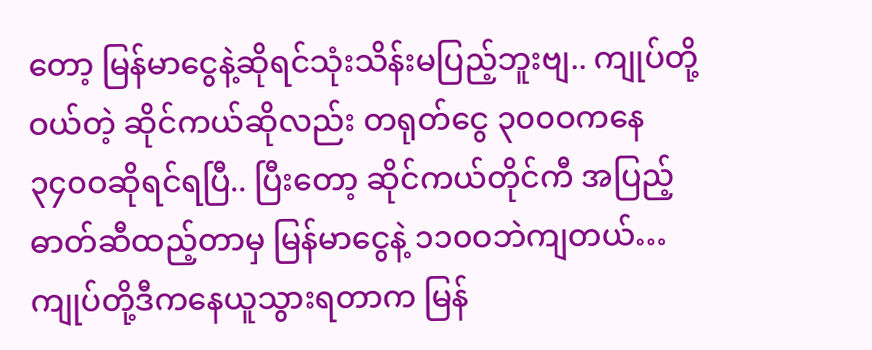တော့ မြန်မာငွေနဲ့ဆိုရင်သုံးသိန်းမပြည့်ဘူးဗျ.. ကျုပ်တို့ဝယ်တဲ့ ဆိုင်ကယ်ဆိုလည်း တရုတ်ငွေ ၃၀၀ဝကနေ ၃၄၀ဝဆိုရင်ရပြီ.. ပြီးတော့ ဆိုင်ကယ်တိုင်ကီ အပြည့် ဓာတ်ဆီထည့်တာမှ မြန်မာငွေနဲ့ ၁၁၀ဝဘဲကျတယ်…ကျုပ်တို့ဒီကနေယူသွားရတာက မြန်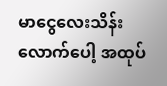မာငွေလေးသိန်း လောက်ပေါ့ အထုပ်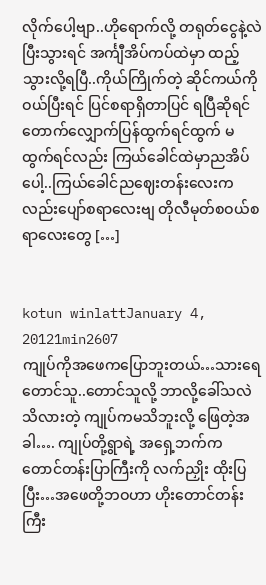လိုက်ပေါ့ဗျာ..ဟိုရောက်လို့ တရုတ်ငွေနဲ့လဲပြီးသွားရင် အင်္ကျီအိပ်ကပ်ထဲမှာ ထည့်သွားလို့ရပြီ..ကိုယ်ကြိုက်တဲ့ ဆိုင်ကယ်ကိုဝယ်ပြီးရင် ပြင်စရာရှိတာပြင် ရပြီဆိုရင်တောက်လျှောက်ပြန်ထွက်ရင်ထွက် မထွက်ရင်လည်း ကြယ်ခေါင်ထဲမှာညအိပ်ပေါ့..ကြယ်ခေါင်ညဈေးတန်းလေးကလည်းပျော်စရာလေးဗျ တိုလီမုတ်စဝယ်စရာလေးတွေ […]


kotun winlattJanuary 4, 20121min2607
ကျုပ်ကိုအဖေကပြောဘူးတယ်…သားရေ တောင်သူ..တောင်သူလို့ ဘာလို့ခေါ်သလဲသိလားတဲ့ ကျုပ်ကမသိဘူးလို့ ဖြေတဲ့အခါ…. ကျုပ်တို့ရွာရဲ့ အရှေ့ဘက်က တောင်တန်းပြာကြီးကို လက်ညှိုး ထိုးပြပြီး…အဖေတို့ဘဝဟာ ဟိုးတောင်တန်းကြီး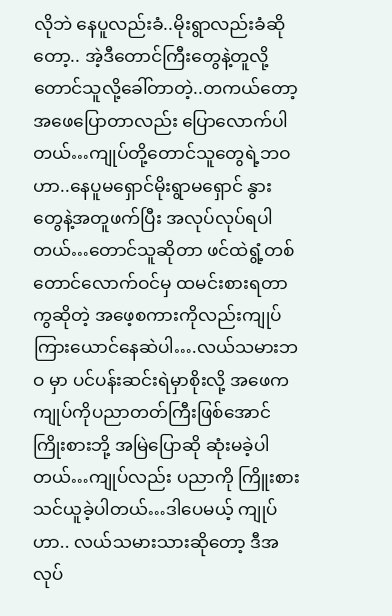လိုဘဲ နေပူလည်းခံ..မိုးရွာလည်းခံဆိုတော့.. အဲ့ဒီတောင်ကြီးတွေနဲ့တူလို့ တောင်သူလို့ခေါ်တာတဲ့..တကယ်တော့ အဖေပြောတာလည်း ပြောလောက်ပါတယ်…ကျုပ်တို့တောင်သူတွေရဲ့ဘဝဟာ..နေပူမရှောင်မိုးရွာမရှောင် နွား တွေနဲ့အတူဖက်ပြီး အလုပ်လုပ်ရပါတယ်…တောင်သူဆိုတာ ဖင်ထဲရွံ့တစ်တောင်လောက်ဝင်မှ ထမင်းစားရတာကွဆိုတဲ့ အဖေ့စကားကိုလည်းကျုပ်ကြားယောင်နေဆဲပါ….လယ်သမားဘဝ မှာ ပင်ပန်းဆင်းရဲမှာစိုးလို့ အဖေက ကျုပ်ကိုပညာတတ်ကြီးဖြစ်အောင်ကြိုးစားဘို့ အမြဲပြောဆို ဆုံးမခဲ့ပါတယ်…ကျုပ်လည်း ပညာကို ကြိူးစားသင်ယူခဲ့ပါတယ်…ဒါပေမယ့် ကျုပ်ဟာ.. လယ်သမားသားဆိုတော့ ဒီအလုပ်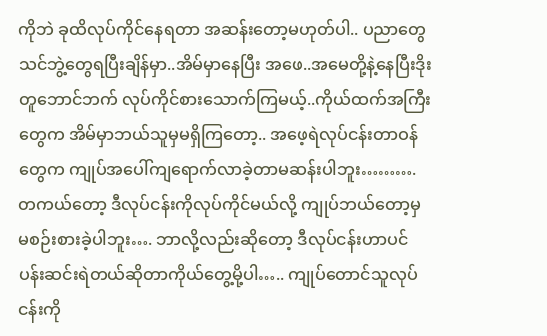ကိုဘဲ ခုထိလုပ်ကိုင်နေရတာ အဆန်းတော့မဟုတ်ပါ.. ပညာတွေသင်ဘွဲ့တွေရပြီးချိန်မှာ..အိမ်မှာနေပြီး အဖေ..အမေတို့နဲ့နေပြီးဒိုးတူဘောင်ဘက် လုပ်ကိုင်စားသောက်ကြမယ့်..ကိုယ်ထက်အကြီးတွေက အိမ်မှာဘယ်သူမှမရှိကြတော့.. အဖေ့ရဲလုပ်ငန်းတာဝန်တွေက ကျုပ်အပေါ်ကျရောက်လာခဲ့တာမဆန်းပါဘူး………. တကယ်တော့ ဒီလုပ်ငန်းကိုလုပ်ကိုင်မယ်လို့ ကျုပ်ဘယ်တော့မှ မစဉ်းစားခဲ့ပါဘူး…. ဘာလို့လည်းဆိုတော့ ဒီလုပ်ငန်းဟာပင်ပန်းဆင်းရဲတယ်ဆိုတာကိုယ်တွေ့မို့ပါ….. ကျုပ်တောင်သူလုပ်ငန်းကို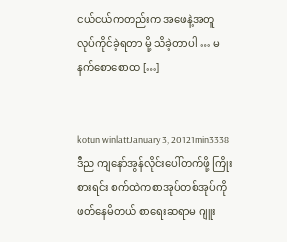ငယ်ငယ်ကတည်းက အဖေနဲ့အတူ လုပ်ကိုင်ခဲ့ရတာ မို့ သိခဲ့တာပါ … မနက်စောစောထ […]


kotun winlattJanuary 3, 20121min3338
ဒီည ကျနော်အွန်လိုင်းပေါ်တက်ဖို့ ကြိုးစားရင်း စက်ထဲကစာအုပ်တစ်အုပ်ကို ဖတ်နေမိတယ် စာရေးဆရာမ ဂျူး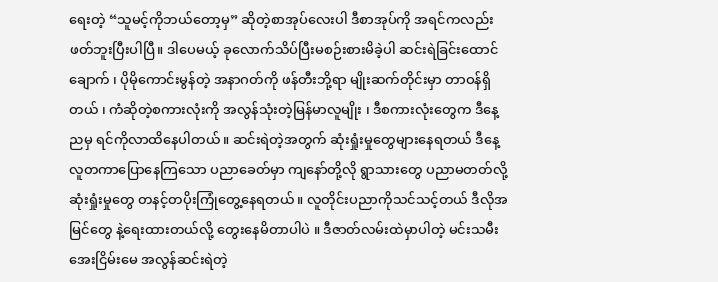ရေးတဲ့ “သူမင့်ကိုဘယ်တော့မှ” ဆိုတဲ့စာအုပ်လေးပါ ဒီစာအုပ်ကို အရင်ကလည်းဖတ်ဘူးပြီးပါပြီ။ ဒါပေမယ့် ခုလောက်သိပ်ပြီးမစဉ်းစားမိခဲ့ပါ ဆင်းရဲခြင်းထောင်ချောက် ၊ ပိုမိုကောင်းမွန်တဲ့ အနာဂတ်ကို ဖန်တီးဘို့ရာ မျိုးဆက်တိုင်းမှာ တာဝန်ရှိတယ် ၊ ကံဆိုတဲ့စကားလုံးကို အလွန်သုံးတဲ့မြန်မာလူမျိုး ၊ ဒီစကားလုံးတွေက ဒီနေ့ညမှ ရင်ကိုလာထိနေပါတယ်။ ဆင်းရဲတဲ့အတွက် ဆုံးရှုံးမှုတွေများနေရတယ် ဒီနေ့လူတကာပြောနေကြသော ပညာခေတ်မှာ ကျနော်တို့လို ရွာသားတွေ ပညာမတတ်လို့ဆုံးရှုံးမှုတွေ တနင့်တပိုးကြုံတွေ့နေရတယ်။ လူတိုင်းပညာကိုသင်သင့်တယ် ဒီလိုအမြင်တွေ နဲ့ရေးထားတယ်လို့ တွေးနေမိတာပါပဲ ။ ဒီဇာတ်လမ်းထဲမှာပါတဲ့ မင်းသမီး အေးငြိမ်းမေ အလွန်ဆင်းရဲတဲ့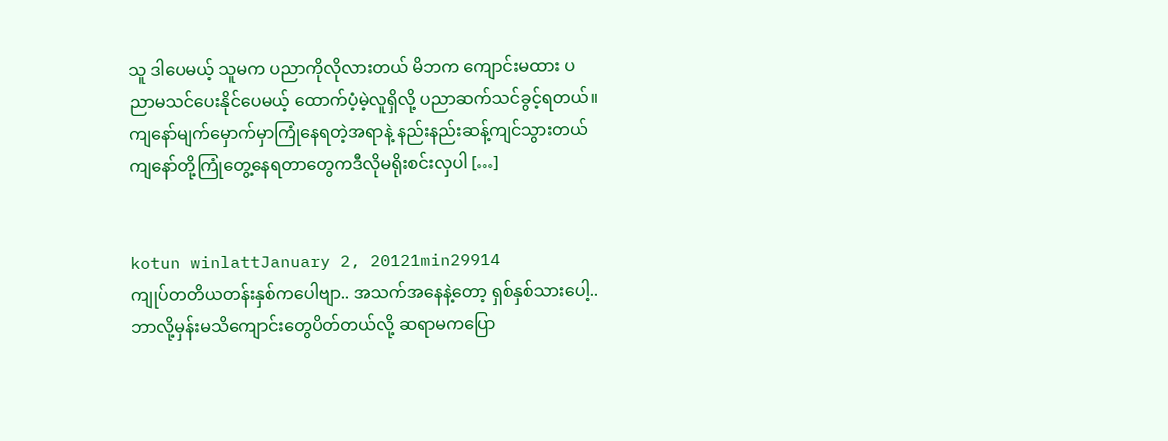သူ ဒါပေမယ့် သူမက ပညာကိုလိုလားတယ် မိဘက ကျောင်းမထား ပညာမသင်ပေးနိုင်ပေမယ့် ထောက်ပံ့မဲ့လူရှိလို့ ပညာဆက်သင်ခွင့်ရတယ်။ ကျနော်မျက်မှောက်မှာကြုံနေရတဲ့အရာနဲ့ နည်းနည်းဆန့်ကျင်သွားတယ် ကျနော်တို့ကြုံတွေ့နေရတာတွေကဒီလိုမရိုးစင်းလှပါ […]


kotun winlattJanuary 2, 20121min29914
ကျုပ်တတိယတန်းနှစ်ကပေါဗျာ.. အသက်အနေနဲ့တော့ ရှစ်နှစ်သားပေါ့.. ဘာလို့မှန်းမသိကျောင်းတွေပိတ်တယ်လို့ ဆရာမကပြော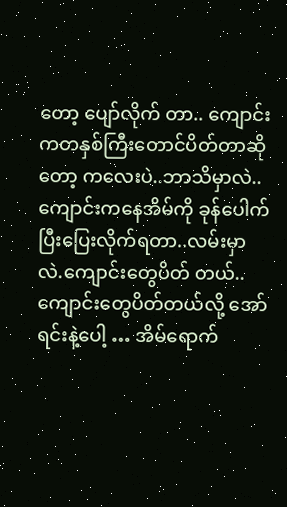တော့ ပျော်လိုက် တာ.. ကျောင်းကတနှစ်ကြီးတောင်ပိတ်တာဆိုတော့ ကလေးပဲ..ဘာသိမှာလဲ.. ကျောင်းကနေအိမ်ကို ခုန်ပေါက်ပြီးပြေးလိုက်ရတာ..လမ်းမှာလဲ.ကျောင်းတွေပိတ် တယ်..ကျောင်းတွေပိတ်တယ်လို့ အော်ရင်းနဲ့ပေါ့ … အိမ်ရောက်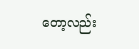တော့လည်း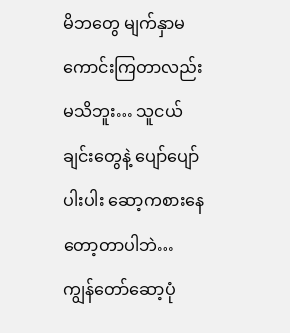မိဘတွေ မျက်နှာမကောင်းကြတာလည်းမသိဘူး… သူငယ်ချင်းတွေနဲ့ ပျော်ပျော်ပါးပါး ဆော့ကစားနေတော့တာပါဘဲ… ကျွန်တော်ဆော့ပုံ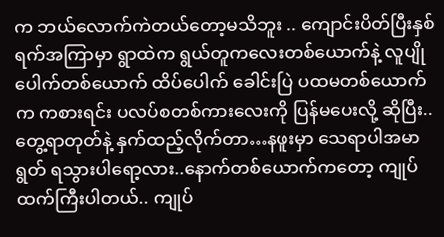က ဘယ်လောက်ကဲတယ်တော့မသိဘူး .. ကျောင်းပိတ်ပြီးနှစ်ရက်အကြာမှာ ရွာထဲက ရွယ်တူကလေးတစ်ယောက်နဲ့ လူပျိုပေါက်တစ်ယောက် ထိပ်ပေါက် ခေါင်းပြဲ ပထမတစ်ယောက်က ကစားရင်း ပလပ်စတစ်ကားလေးကို ပြန်မပေးလို့ ဆိုပြီး.. တွေ့ရာတုတ်နဲ့ နှက်ထည့်လိုက်တာ…နဖူးမှာ သေရာပါအမာရွတ် ရသွားပါရော့လား..နောက်တစ်ယောက်ကတော့ ကျုပ်ထက်ကြီးပါတယ်.. ကျုပ်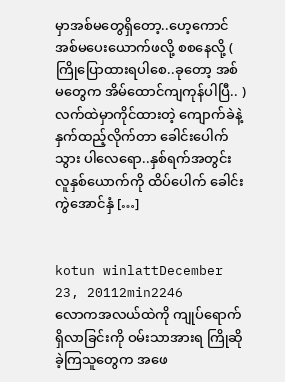မှာအစ်မတွေရှိတော့..ဟေ့ကောင် အစ်မပေးယောက်ဖလို့ စစနေလို့ ( ကြိုပြောထားရပါစေ..ခုတော့ အစ်မတွေက အိမ်ထောင်ကျကုန်ပါပြီ.. ) လက်ထဲမှာကိုင်ထားတဲ့ ကျောက်ခဲနဲ့ နှက်ထည့်လိုက်တာ ခေါင်းပေါက်သွား ပါလေရော..နှစ်ရက်အတွင်း လူနှစ်ယောက်ကို ထိပ်ပေါက် ခေါင်းကွဲအောင်နှံ […]


kotun winlattDecember 23, 20112min2246
လောကအလယ်ထဲကို ကျုပ်ရောက်ရှိလာခြင်းကို ဝမ်းသာအားရ ကြိုဆိုခဲ့ကြသူတွေက အဖေ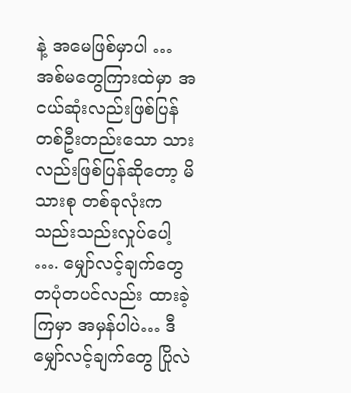နဲ့ အမေဖြစ်မှာပါ … အစ်မတွေကြားထဲမှာ အငယ်ဆုံးလည်းဖြစ်ပြန် တစ်ဦးတည်းသော သားလည်းဖြစ်ပြန်ဆိုတော့ မိသားစု တစ်ခုလုံးက သည်းသည်းလှုပ်ပေါ့ …. မျှော်လင့်ချက်တွေ တပုံတပင်လည်း ထားခဲ့ကြမှာ အမှန်ပါပဲ… ဒီမျှော်လင့်ချက်တွေ ပြိုလဲ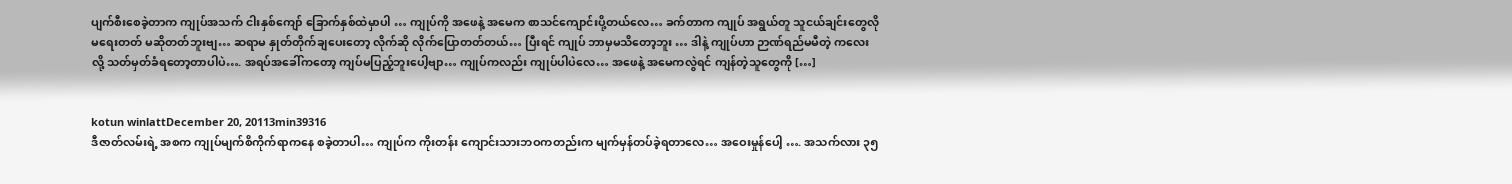ပျက်စီးစေခဲ့တာက ကျုပ်အသက် ငါးနှစ်ကျော် ခြောက်နှစ်ထဲမှာပါ … ကျုပ်ကို အဖေနဲ့ အမေက စာသင်ကျောင်းပို့တယ်လေ… ခက်တာက ကျုပ် အရွယ်တူ သူငယ်ချင်းတွေလို မရေးတတ် မဆိုတတ်ဘူးဗျ… ဆရာမ နှုတ်တိုက်ချပေးတော့ လိုက်ဆို လိုက်ပြောတတ်တယ်… ပြီးရင် ကျုပ် ဘာမှမသိတော့ဘူး … ဒါနဲ့ ကျုပ်ဟာ ဉာဏ်ရည်မမီတဲ့ ကလေးလို့ သတ်မှတ်ခံရတော့တာပါပဲ…. အရပ်အခေါ်ကတော့ ကျပ်မပြည့်ဘူးပေါ့ဗျာ… ကျုပ်ကလည်း ကျုပ်ပါပဲလေ… အဖေနဲ့ အမေကလွဲရင် ကျန်တဲ့သူတွေကို […]


kotun winlattDecember 20, 20113min39316
ဒီဇာတ်လမ်းရဲ့ အစက ကျုပ်မျက်စိကိုက်ရာကနေ စခဲ့တာပါ… ကျုပ်က ကိုးတန်း ကျောင်းသားဘဝကတည်းက မျက်မှန်တပ်ခဲ့ရတာလေ… အဝေးမှုန်ပေါ့ …. အသက်လား ၃၅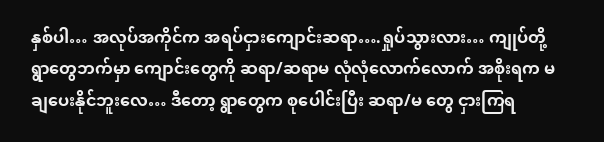နှစ်ပါ… အလုပ်အကိုင်က အရပ်ငှားကျောင်းဆရာ….ရှုပ်သွားလား… ကျုပ်တို့ရွာတွေဘက်မှာ ကျောင်းတွေကို ဆရာ/ဆရာမ လုံလုံလောက်လောက် အစိုးရက မချပေးနိုင်ဘူးလေ… ဒီတော့ ရွာတွေက စုပေါင်းပြီး ဆရာ/မ တွေ ငှားကြရ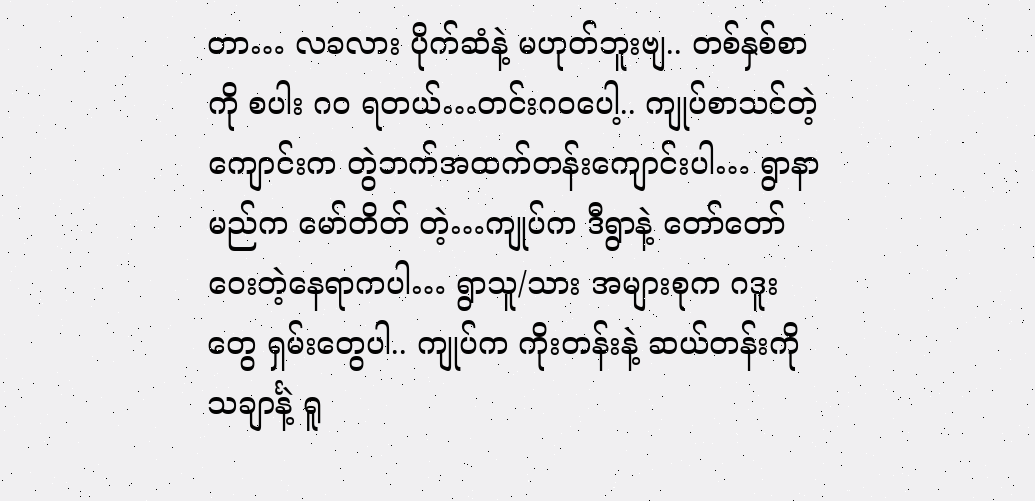တာ… လခလား ပိုက်ဆံနဲ့ မဟုတ်ဘူးဗျ.. တစ်နှစ်စာကို စပါး ဂဝ ရတယ်…တင်းဂဝပေါ့.. ကျုပ်စာသင်တဲ့ ကျောင်းက တွဲဘက်အထက်တန်းကျောင်းပါ… ရွာနာမည်က မော်တိတ် တဲ့…ကျုပ်က ဒီရွာနဲ့ တော်တော်ဝေးတဲ့နေရာကပါ… ရွာသူ/သား အများစုက ဂဒူးတွေ ရှမ်းတွေပါ.. ကျုပ်က ကိုးတန်းနဲ့ ဆယ်တန်းကို သချာင်္နဲ့ ရူ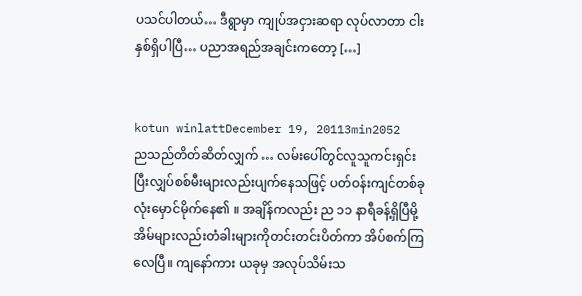ပသင်ပါတယ်… ဒီရွာမှာ ကျုပ်အငှားဆရာ လုပ်လာတာ ငါးနှစ်ရှိပါပြီ… ပညာအရည်အချင်းကတော့ […]


kotun winlattDecember 19, 20113min2052
ညသည်တိတ်ဆိတ်လျှက် … လမ်းပေါ်တွင်လူသူကင်းရှင်းပြီးလျှပ်စစ်မီးများလည်းပျက်နေသဖြင့် ပတ်ဝန်းကျင်တစ်ခုလုံးမှောင်မိုက်နေ၏ ။ အချိန်ကလည်း ည ၁၁ နာရီခန့်ရှိပြီမို့ အိမ်များလည်းတံခါးများကိုတင်းတင်းပိတ်ကာ အိပ်စက်ကြလေပြီ။ ကျနော်ကား ယခုမှ အလုပ်သိမ်းသ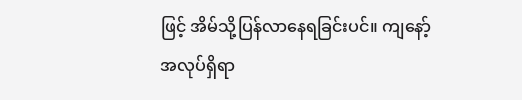ဖြင့် အိမ်သို့ပြန်လာနေရခြင်းပင်။ ကျနော့်အလုပ်ရှိရာ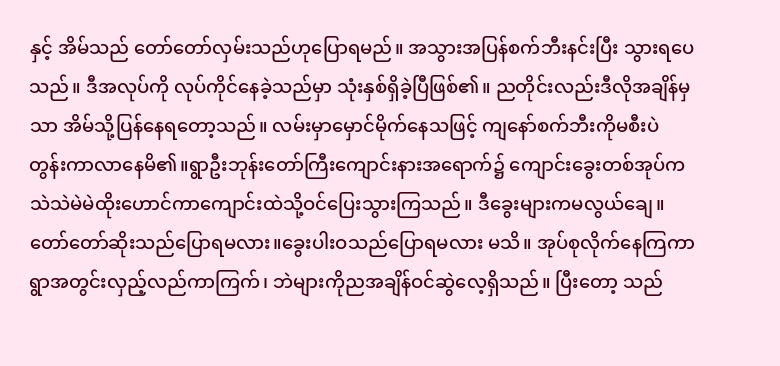နှင့် အိမ်သည် တော်တော်လှမ်းသည်ဟုပြောရမည်။ အသွားအပြန်စက်ဘီးနင်းပြီး သွားရပေသည်။ ဒီအလုပ်ကို လုပ်ကိုင်နေခဲ့သည်မှာ သုံးနှစ်ရှိခဲ့ပြီဖြစ်၏။ ညတိုင်းလည်းဒီလိုအချိန်မှသာ အိမ်သို့ပြန်နေရတော့သည်။ လမ်းမှာမှောင်မိုက်နေသဖြင့် ကျနော်စက်ဘီးကိုမစီးပဲ တွန်းကာလာနေမိ၏။ရွာဦးဘုန်းတော်ကြီးကျောင်းနားအရောက်၌ ကျောင်းခွေးတစ်အုပ်က သဲသဲမဲမဲထိုးဟောင်ကာကျောင်းထဲသို့ဝင်ပြေးသွားကြသည်။ ဒီခွေးများကမလွယ်ချေ။ တော်တော်ဆိုးသည်ပြောရမလား။ခွေးပါးဝသည်ပြောရမလား မသိ။ အုပ်စုလိုက်နေကြကာ ရွာအတွင်းလှည့်လည်ကာကြက်၊ ဘဲများကိုညအချိန်ဝင်ဆွဲလေ့ရှိသည်။ ပြီးတော့ သည်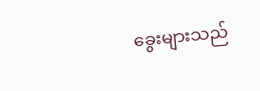ခွေးများသည်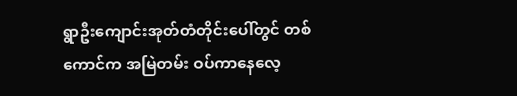ရွာဦးကျောင်းအုတ်တံတိုင်းပေါ်တွင် တစ်ကောင်က အမြဲတမ်း ဝပ်ကာနေလေ့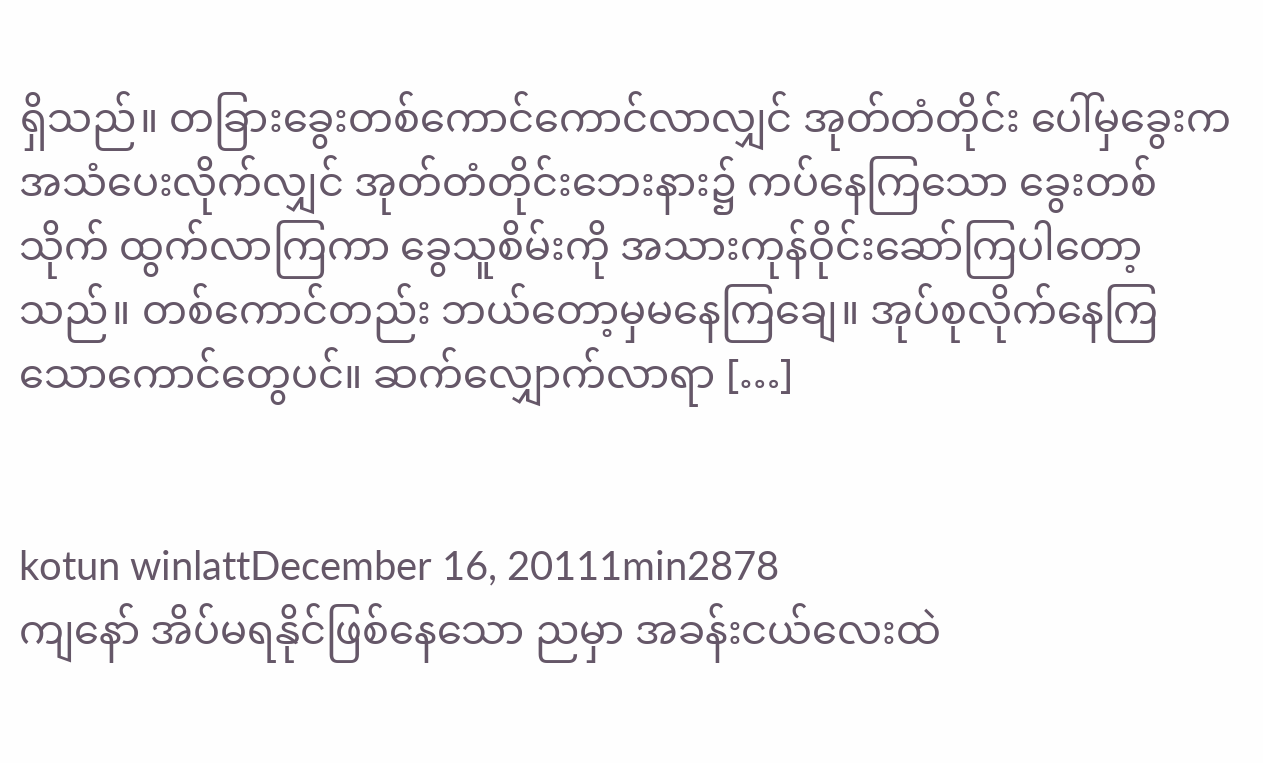ရှိသည်။ တခြားခွေးတစ်ကောင်ကောင်လာလျှင် အုတ်တံတိုင်း ပေါ်မှခွေးကအသံပေးလိုက်လျှင် အုတ်တံတိုင်းဘေးနား၌ ကပ်နေကြသော ခွေးတစ်သိုက် ထွက်လာကြကာ ခွေသူစိမ်းကို အသားကုန်ဝိုင်းဆော်ကြပါတော့သည်။ တစ်ကောင်တည်း ဘယ်တော့မှမနေကြချေ။ အုပ်စုလိုက်နေကြသောကောင်တွေပင်။ ဆက်လျှောက်လာရာ […]


kotun winlattDecember 16, 20111min2878
ကျနော် အိပ်မရနိုင်ဖြစ်နေသော ညမှာ အခန်းငယ်လေးထဲ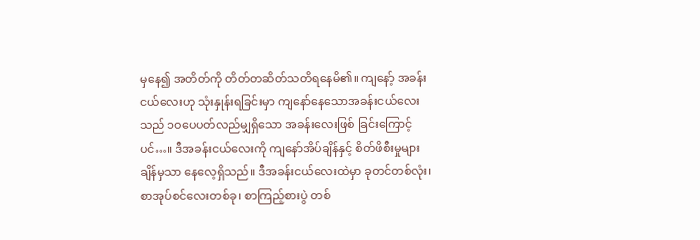မှနေ၍ အတိတ်ကို တိတ်တဆိတ်သတိရနေမိ၏။ ကျနော့် အခန်းငယ်လေးဟု သုံးနှုန်းရခြင်းမှာ ကျနော်နေသောအခန်းငယ်လေးသည် ၁ဝပေပတ်လည်မျှရှိသော အခန်းလေးဖြစ် ခြင်းကြောင့်ပင်…။ ဒီအခန်းငယ်လေးကို ကျနော်အိပ်ချိန်နှင့် စိတ်ဖိစီးမှုများချိန်မှသာ နေလေ့ရှိသည်။ ဒီအခန်းငယ်လေးထဲမှာ ခုတင်တစ်လုံး၊ စာအုပ်စင်လေးတစ်ခု၊ စာကြည့်စားပွဲ တစ်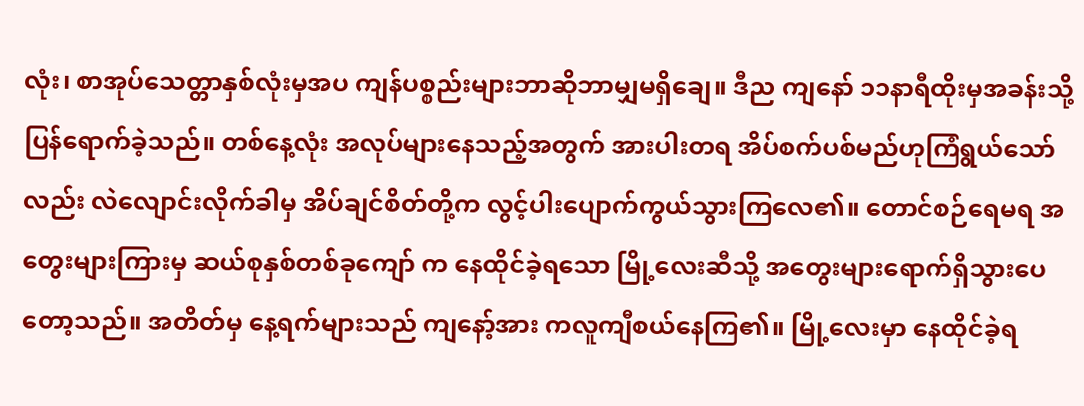လုံး၊ စာအုပ်သေတ္တာနှစ်လုံးမှအပ ကျန်ပစ္စည်းများဘာဆိုဘာမျှမရှိချေ။ ဒီည ကျနော် ၁၁နာရီထိုးမှအခန်းသို့ပြန်ရောက်ခဲ့သည်။ တစ်နေ့လုံး အလုပ်များနေသည့်အတွက် အားပါးတရ အိပ်စက်ပစ်မည်ဟုကြံရွယ်သော်လည်း လဲလျောင်းလိုက်ခါမှ အိပ်ချင်စိတ်တို့က လွင့်ပါးပျောက်ကွယ်သွားကြလေ၏။ တောင်စဉ်ရေမရ အတွေးများကြားမှ ဆယ်စုနှစ်တစ်ခုကျော် က နေထိုင်ခဲ့ရသော မြို့လေးဆီသို့ အတွေးများရောက်ရှိသွားပေတော့သည်။ အတိတ်မှ နေ့ရက်များသည် ကျနော့်အား ကလူကျီစယ်နေကြ၏။ မြို့လေးမှာ နေထိုင်ခဲ့ရ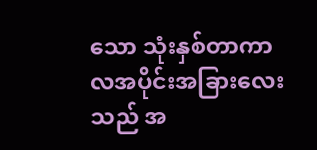သော သုံးနှစ်တာကာလအပိုင်းအခြားလေးသည် အ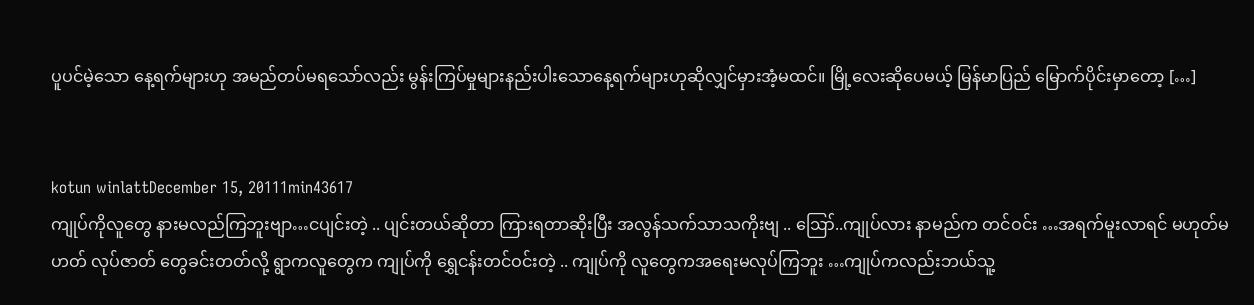ပူပင်မဲ့သော နေ့ရက်များဟု အမည်တပ်မရသော်လည်း မွန်းကြပ်မှုများနည်းပါးသောနေ့ရက်များဟုဆိုလျှင်မှားအံ့မထင်။ မြို့လေးဆိုပေမယ့် မြန်မာပြည် မြောက်ပိုင်းမှာတော့ […]


kotun winlattDecember 15, 20111min43617
ကျုပ်ကိုလူတွေ နားမလည်ကြဘူးဗျာ…ငပျင်းတဲ့ .. ပျင်းတယ်ဆိုတာ ကြားရတာဆိုးပြီး အလွန်သက်သာသကိုးဗျ .. ဪ..ကျုပ်လား နာမည်က တင်ဝင်း …အရက်မူးလာရင် မဟုတ်မဟတ် လုပ်ဇာတ် တွေခင်းတတ်လို့ ရွာကလူတွေက ကျုပ်ကို ရွှေငန်းတင်ဝင်းတဲ့ .. ကျုပ်ကို လူတွေကအရေးမလုပ်ကြဘူး …ကျုပ်ကလည်းဘယ်သူ့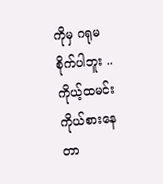ကိုမှ ဂရုမစိုက်ပါဘူး .. ကိုယ့်ထမင်းကိုယ်စားနေတာ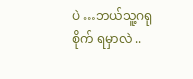ပဲ …ဘယ်သူ့ဂရုစိုက် ရမှာလဲ ..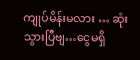ကျုပ်မိန်းမလား … ဆုံးသွားပြီဗျ…ငွေမရှိ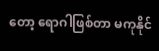တော့ ရောဂါဖြစ်တာ မကုနိုင်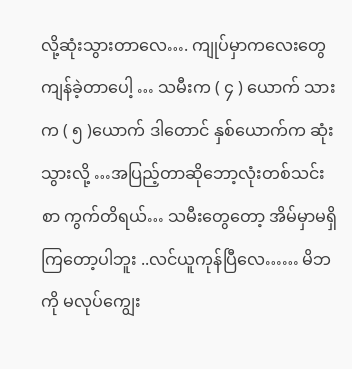လို့ဆုံးသွားတာလေ…. ကျုပ်မှာကလေးတွေ ကျန်ခဲ့တာပေါ့ … သမီးက ( ၄ ) ယောက် သားက ( ၅ )ယောက် ဒါတောင် နှစ်ယောက်က ဆုံးသွားလို့ …အပြည့်တာဆိုဘော့လုံးတစ်သင်းစာ ကွက်တိရယ်… သမီးတွေတော့ အိမ်မှာမရှိကြတော့ပါဘူး ..လင်ယူကုန်ပြီလေ…… မိဘကို မလုပ်ကျွေး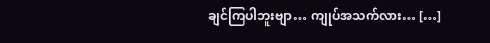ချင်ကြပါဘူးဗျာ… ကျုပ်အသက်လား… […]